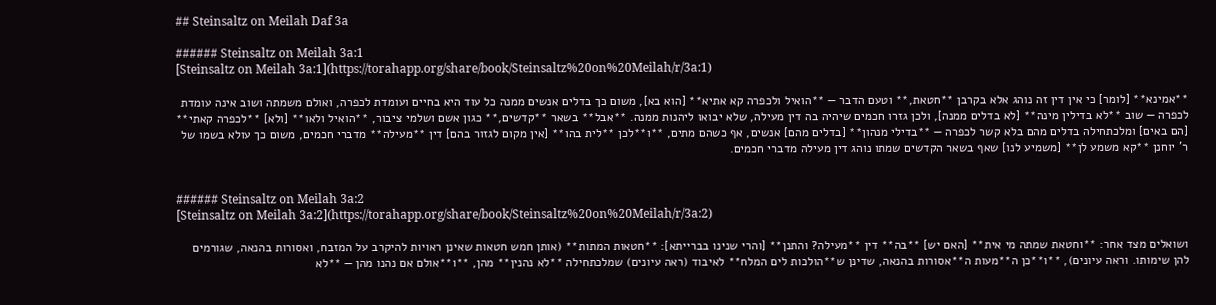## Steinsaltz on Meilah Daf 3a

###### Steinsaltz on Meilah 3a:1
[Steinsaltz on Meilah 3a:1](https://torahapp.org/share/book/Steinsaltz%20on%20Meilah/r/3a:1)

**אמינא** [לומר] כי אין דין זה נוהג אלא בקרבן **חטאת,** וטעם הדבר — **הואיל ולכפרה קא אתיא** [הוא בא], משום כך בדלים אנשים ממנה כל עוד היא בחיים ועומדת לכפרה, ואולם משמתה ושוב אינה עומדת לכפרה — שוב **לא בדילין מינה** [לא בדלים ממנה], ולכן גזרו חכמים שיהיה בה דין מעילה, שלא יבואו ליהנות ממנה. **אבל** בשאר **קדשים,** כגון אשם ושלמי ציבור, **הואיל ולאו** [ולא] **לכפרה קאתי** [הם באים] ומלכתחילה בדלים מהם בלא קשר לכפרה — **בדילי מנהון** [בדלים מהם] אנשים, אף כשהם מתים, **ו**לכן **לית בהו** [אין מקום לגזור בהם] דין **מעילה** מדברי חכמים, משום כך עולא בשמו של ר' יוחנן **קא משמע לן** [משמיע לנו] שאף בשאר הקדשים שמתו נוהג דין מעילה מדברי חכמים.


###### Steinsaltz on Meilah 3a:2
[Steinsaltz on Meilah 3a:2](https://torahapp.org/share/book/Steinsaltz%20on%20Meilah/r/3a:2)

ושואלים מצד אחר: **וחטאת שמתה מי אית** [האם יש] **בה** דין **מעילה? והתנן** [והרי שנינו בברייתא]: **חטאות המתות** (אותן חמש חטאות שאינן ראויות להיקרב על המזבח, ואסורות בהנאה, שגורמים להן שימותו. וראה עיונים), **ו**כן ה**מעות ה**אסורות בהנאה, שדינן ש**הולכות לים המלח** לאיבוד (ראה עיונים) שמלכתחילה **לא נהנין** מהן, **ו**אולם אם נהנו מהן — **לא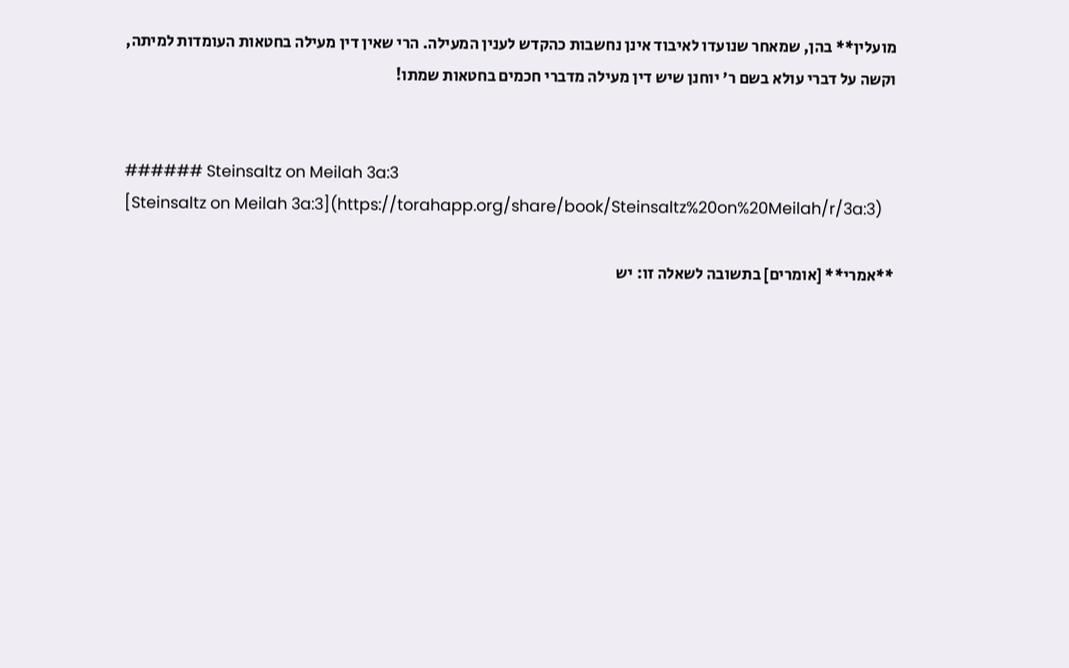מועלין** בהן, שמאחר שנועדו לאיבוד אינן נחשבות כהקדש לענין המעילה. הרי שאין דין מעילה בחטאות העומדות למיתה, וקשה על דברי עולא בשם ר' יוחנן שיש דין מעילה מדברי חכמים בחטאות שמתו!


###### Steinsaltz on Meilah 3a:3
[Steinsaltz on Meilah 3a:3](https://torahapp.org/share/book/Steinsaltz%20on%20Meilah/r/3a:3)

**אמרי** [אומרים] בתשובה לשאלה זו: יש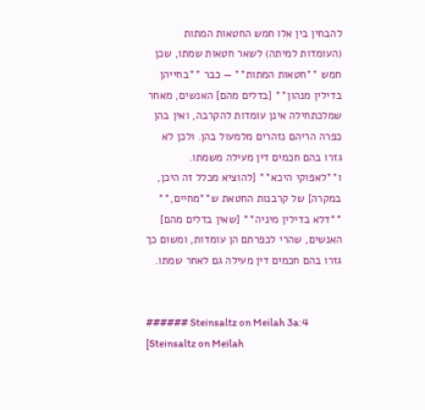להבחין בין אלו חמש החטאות המתות (העומדות למיתה) לשאר חטאות שמתו, שכן חמש **חטאות המתות** — כבר **בחייהן בדילין מנהון** [בדלים מהם] האנשים, מאחר שמלכתחילה אינן עומדות להקרבה, ואין בהן כפרה הריהם נזהרים מלמעול בהן. ולכן לא גזרו בהם חכמים דין מעילה משמתו. ו**לאפוקי היכא** [להוציא מכלל זה היכן, במקרה] של קרבנות החטאת ש**מחיים,** **דלא בדילין מיניה** [שאין בדלים מהם] האנשים, שהרי לכפרתם הן עומדות, ומשום כך גזרו בהם חכמים דין מעילה גם לאחר שמתו.


###### Steinsaltz on Meilah 3a:4
[Steinsaltz on Meilah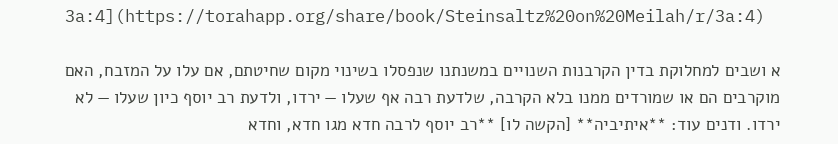3a:4](https://torahapp.org/share/book/Steinsaltz%20on%20Meilah/r/3a:4)

א ושבים למחלוקת בדין הקרבנות השנויים במשנתנו שנפסלו בשינוי מקום שחיטתם, אם עלו על המזבח, האם מוקרבים הם או שמורדים ממנו בלא הקרבה, שלדעת רבה אף שעלו — ירדו, ולדעת רב יוסף כיון שעלו — לא ירדו. ודנים עוד: **איתיביה** [הקשה לו] **רב יוסף לרבה חדא מגו חדא, וחדא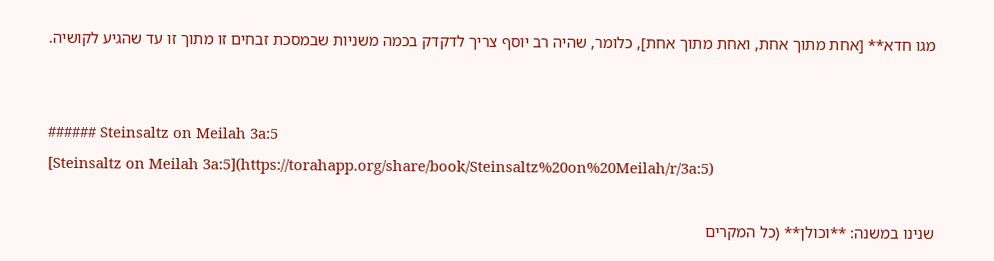מגו חדא** [אחת מתוך אחת, ואחת מתוך אחת], כלומר, שהיה רב יוסף צריך לדקדק בכמה משניות שבמסכת זבחים זו מתוך זו עד שהגיע לקושיה.


###### Steinsaltz on Meilah 3a:5
[Steinsaltz on Meilah 3a:5](https://torahapp.org/share/book/Steinsaltz%20on%20Meilah/r/3a:5)

שנינו במשנה: **וכולן** (כל המקרים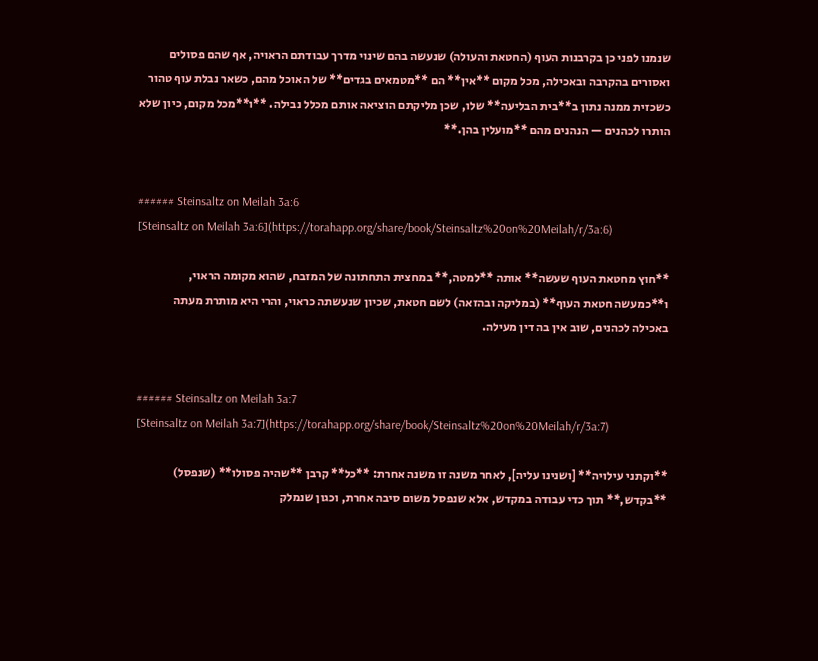שנמנו לפני כן בקרבנות העוף (החטאת והעולה) שנעשה בהם שינוי מדרך עבודתם הראויה, אף שהם פסולים ואסורים בהקרבה ובאכילה, מכל מקום **אין** הם **מטמאים בגדים** של האוכל מהם, כשאר נבלת עוף טהור כשכזית ממנה נתון ב**בית הבליעה** שלו, שכן מליקתם הוציאה אותם מכלל נבילה. **ו**מכל מקום, כיון שלא הותרו לכהנים — הנהנים מהם **מועלין בהן.**


###### Steinsaltz on Meilah 3a:6
[Steinsaltz on Meilah 3a:6](https://torahapp.org/share/book/Steinsaltz%20on%20Meilah/r/3a:6)

**חוץ מחטאת העוף שעשה** אותה **למטה,** במחצית התחתונה של המזבח, שהוא מקומה הראוי, ו**כמעשה חטאת העוף** (במליקה ובהזאה) לשם חטאת, שכיון שנעשתה כראוי, והרי היא מותרת מעתה באכילה לכהנים, שוב אין בה דין מעילה.


###### Steinsaltz on Meilah 3a:7
[Steinsaltz on Meilah 3a:7](https://torahapp.org/share/book/Steinsaltz%20on%20Meilah/r/3a:7)

**וקתני עילויה** [ושנינו עליה], לאחר משנה זו משנה אחרת: **כל** קרבן **שהיה פסולו** (שנפסל) **בקדש,** תוך כדי עבודה במקדש, אלא שנפסל משום סיבה אחרת, וכגון שנמלק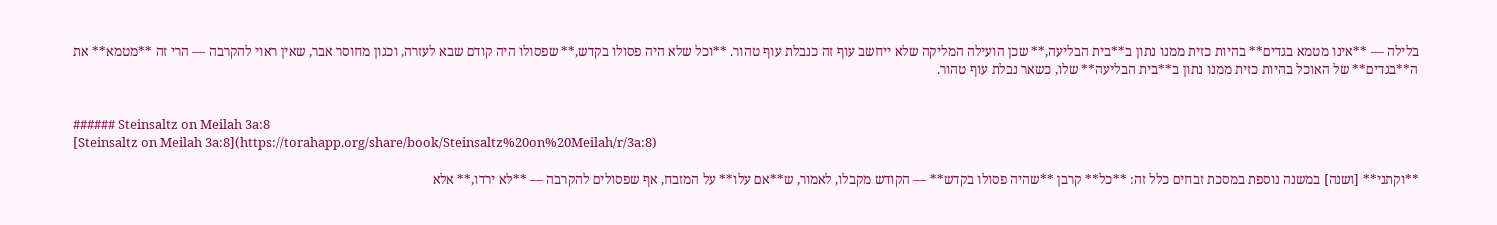בלילה — **אינו מטמא בגדים** בהיות כזית ממנו נתון ב**בית הבליעה,** שכן הועילה המליקה שלא ייחשב עוף זה כנבלת עוף טהור. **וכל שלא היה פסולו בקדש,** שפסולו היה קודם שבא לעזרה, וכגון מחוסר אבר, שאין ראוי להקרבה — הרי זה **מטמא** את ה**בגדים** של האוכל בהיות כזית ממנו נתון ב**בית הבליעה** שלו, כשאר נבלת עוף טהור.


###### Steinsaltz on Meilah 3a:8
[Steinsaltz on Meilah 3a:8](https://torahapp.org/share/book/Steinsaltz%20on%20Meilah/r/3a:8)

**וקתני** [ושנה] במשנה נוספת במסכת זבחים כלל זה: **כל** קרבן **שהיה פסולו בקדש** — הקודש מקבלו, לאמור, ש**אם עלו** על המזבח, אף שפסולים להקרבה — **לא ירדו,** אלא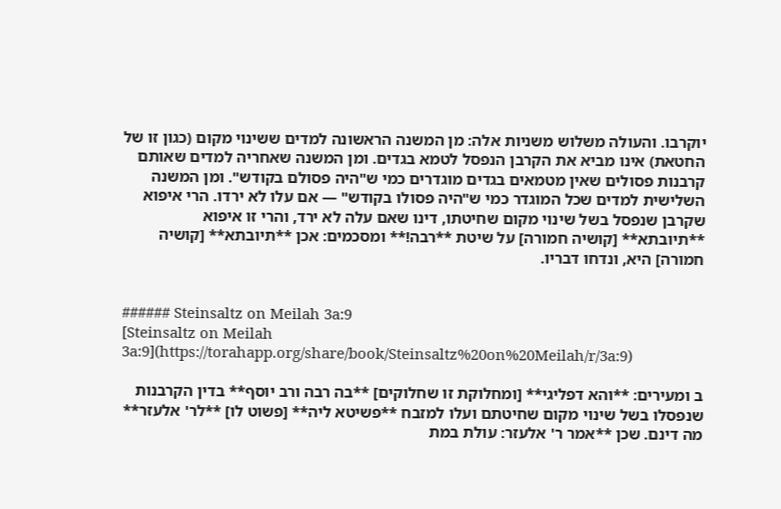יוקרבו. והעולה משלוש משניות אלה: מן המשנה הראשונה למדים ששינוי מקום (כגון זו של החטאת) אינו מביא את הקרבן הנפסל לטמא בגדים. ומן המשנה שאחריה למדים שאותם קרבנות פסולים שאין מטמאים בגדים מוגדרים כמי ש"היה פסולם בקודש". ומן המשנה השלישית למדים שכל המוגדר כמי ש"היה פסולו בקודש" — אם עלו לא ירדו. הרי איפוא שקרבן שנפסל בשל שינוי מקום שחיטתו, דינו שאם עלה לא ירד, והרי זו איפוא **תיובתא** [קושיה חמורה] על שיטת **רבה!** ומסכמים: אכן **תיובתא** [קושיה חמורה] היא, ונדחו דבריו.


###### Steinsaltz on Meilah 3a:9
[Steinsaltz on Meilah 3a:9](https://torahapp.org/share/book/Steinsaltz%20on%20Meilah/r/3a:9)

ב ומעירים: **והא דפליגי** [ומחלוקת זו שחלוקים] **בה רבה ורב יוסף** בדין הקרבנות שנפסלו בשל שינוי מקום שחיטתם ועלו למזבח **פשיטא ליה** [פשוט לו] **לר' אלעזר** מה דינם. שכן **אמר ר' אלעזר: עולת במת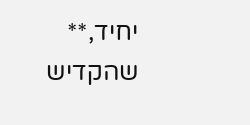יחיד,** שהקדיש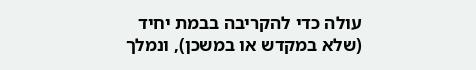עולה כדי להקריבה בבמת יחיד (שלא במקדש או במשכן), ונמלך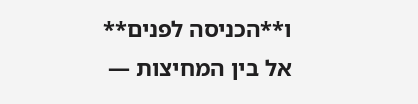ו**הכניסה לפנים** אל בין המחיצות —